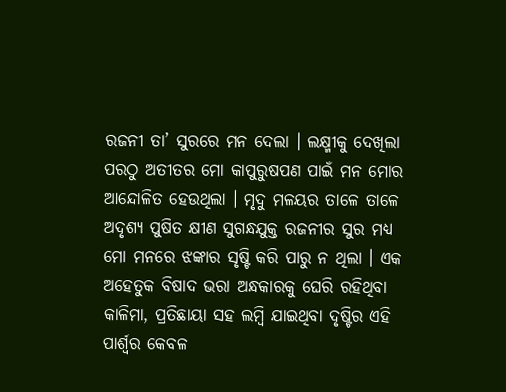ରଜନୀ ତା’ ସୁରରେ ମନ ଦେଲା । ଲକ୍ଷ୍ମୀକୁ ଦେଖିଲା ପରଠୁ ଅତୀତର ମୋ କାପୁରୁଷପଣ ପାଇଁ ମନ ମୋର ଆନ୍ଦୋଳିତ ହେଉଥିଲା । ମୃଦୁ ମଳୟର ତାଳେ ତାଳେ ଅଦୃଶ୍ୟ ପୁଷିତ କ୍ଷୀଣ ସୁଗନ୍ଧଯୁକ୍ତ ରଜନୀର ସୁର ମଧ୍ଯ ମୋ ମନରେ ଝଙ୍କାର ସୃଷ୍ଟି କରି ପାରୁ ନ ଥିଲା । ଏକ ଅହେତୁକ ବିଷାଦ ଭରା ଅନ୍ଧକାରକୁ ଘେରି ରହିଥିବା କାଳିମା, ପ୍ରତିଛାୟା ସହ ଲମ୍ବି ଯାଇଥିବା ଦୃଷ୍ଟିର ଏହି ପାର୍ଶ୍ଵର କେବଳ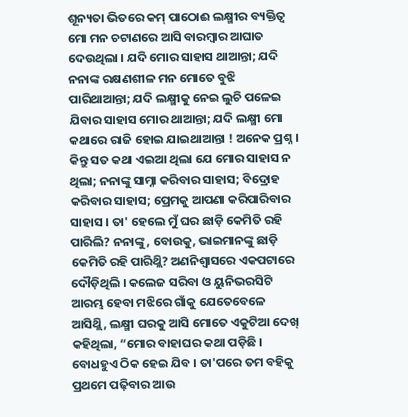ଶୂନ୍ୟତା ଭିତରେ କମ୍ ପାଠୋଈ ଲକ୍ଷ୍ମୀର ବ୍ୟକ୍ତିତ୍ଵ ମୋ ମନ ଚଟାଣରେ ଆସି ବାରମ୍ବାର ଆଘାତ ଦେଉଥିଲା । ଯଦି ମୋର ସାହାସ ଥାଆନ୍ତା; ଯଦି ନନାଙ୍କ ରକ୍ଷଣଶୀଳ ମନ ମୋତେ ବୁଝି ପାରିଥାଆନ୍ତା; ଯଦି ଲକ୍ଷ୍ମୀକୁ ନେଇ ଲୁଚି ପଳେଇ ଯିବାର ସାହାସ ମୋର ଥାଆନ୍ତା; ଯଦି ଲକ୍ଷ୍ମୀ ମୋ କଥାରେ ରାଜି ହୋଇ ଯାଇଥାଆନ୍ତା ! ଅନେକ ପ୍ରଶ୍ନ । କିନ୍ତୁ ସତ କଥା ଏଇଆ ଥିଲା ଯେ ମୋର ସାହାସ ନ ଥିଲା; ନନାଙ୍କୁ ସାମ୍ନା କରିବାର ସାହାସ; ବିଦ୍ରୋହ କରିବାର ସାହାସ; ପ୍ରେମକୁ ଆପଣା କରିପାରିବାର ସାହାସ । ତା' ହେଲେ ମୁଁ ଘର ଛାଡ଼ି କେମିତି ରହି ପାରିଲି? ନନାଙ୍କୁ, ବୋଉକୁ, ଭାଇମାନଙ୍କୁ ଛାଡ଼ି କେମିତି ରହି ପାରିଥ୍ଲି? ଅଣନିଶ୍ୱାସରେ ଏକପଟାରେ ଦୌଡ଼ିଥିଲି । କଲେଜ ସରିବା ଓ ୟୁନିଭରସିଟି ଆରମ୍ଭ ହେବା ମଝିରେ ଗାଁକୁ ଯେତେବେଳେ ଆସିଥ୍ଲି, ଲକ୍ଷ୍ମୀ ଘରକୁ ଆସି ମୋତେ ଏକୁଟିଆ ଦେଖ୍ କହିଥିଲା, “ମୋର ବାହାଘର କଥା ପଡ଼ିଛି । ବୋଧହୁଏ ଠିକ ହେଇ ଯିବ । ତା'ପରେ ତମ ବହିକୁ ପ୍ରଥମେ ପଢ଼ିବାର ଆଉ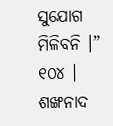ସୁଯୋଗ ମିଳିବନି ।” ୧୦୪ । ଶଙ୍ଖନାଦ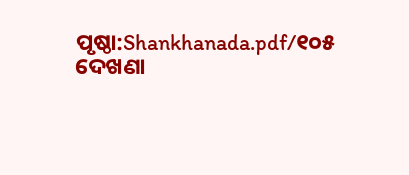ପୃଷ୍ଠା:Shankhanada.pdf/୧୦୫
ଦେଖଣା